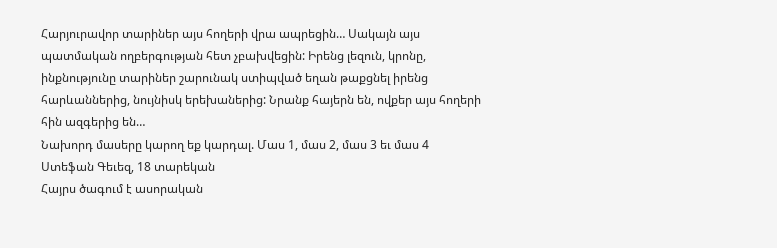Հարյուրավոր տարիներ այս հողերի վրա ապրեցին… Սակայն այս պատմական ողբերգության հետ չբախվեցին: Իրենց լեզուն, կրոնը, ինքնությունը տարիներ շարունակ ստիպված եղան թաքցնել իրենց հարևաններից, նույնիսկ երեխաներից: Նրանք հայերն են, ովքեր այս հողերի հին ազգերից են…
Նախորդ մասերը կարող եք կարդալ. Մաս 1, մաս 2, մաս 3 եւ մաս 4
Ստեֆան Գեւեզ, 18 տարեկան
Հայրս ծագում է ասորական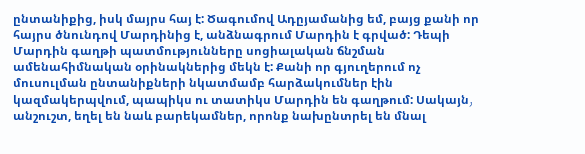ընտանիքից, իսկ մայրս հայ է: Ծագումով Ադըյամանից եմ, բայց քանի որ հայրս ծնունդով Մարդինից է, անձնագրում Մարդին է գրված: Դեպի Մարդին գաղթի պատմությունները սոցիալական ճնշման ամենահիմնական օրինակներից մեկն է: Քանի որ գյուղերում ոչ մուսուլման ընտանիքների նկատմամբ հարձակումներ էին կազմակերպվում, պապիկս ու տատիկս Մարդին են գաղթում: Սակայն٫ անշուշտ, եղել են նաև բարեկամներ, որոնք նախընտրել են մնալ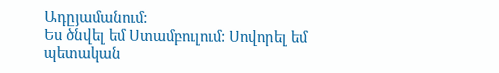Ադըյամանում:
Ես ծնվել եմ Ստամբուլում: Սովորել եմ պետական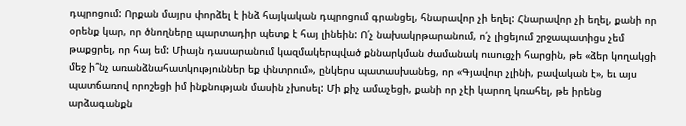դպրոցում: Որքան մայրս փորձել է ինձ հայկական դպրոցում գրանցել, հնարավոր չի եղել: Հնարավոր չի եղել, քանի որ օրենք կար, որ ծնողները պարտադիր պետք է հայ լինեին: Ո՛չ նախակրթարանում, ո՛չ լիցեյում շրջապատիցս չեմ թաքցրել, որ հայ եմ: Միայն դասարանում կազմակերպված քննարկման ժամանակ ուսուցչի հարցին, թե «ձեր կողակցի մեջ ի՞նչ առանձնահատկություններ եք փնտրում», ընկերս պատասխանեց, որ «Գյավուր չլինի, բավական է», եւ այս պատճառով որոշեցի իմ ինքնության մասին չխոսել: Մի քիչ ամաչեցի, քանի որ չէի կարող կռահել, թե իրենց արձագանքն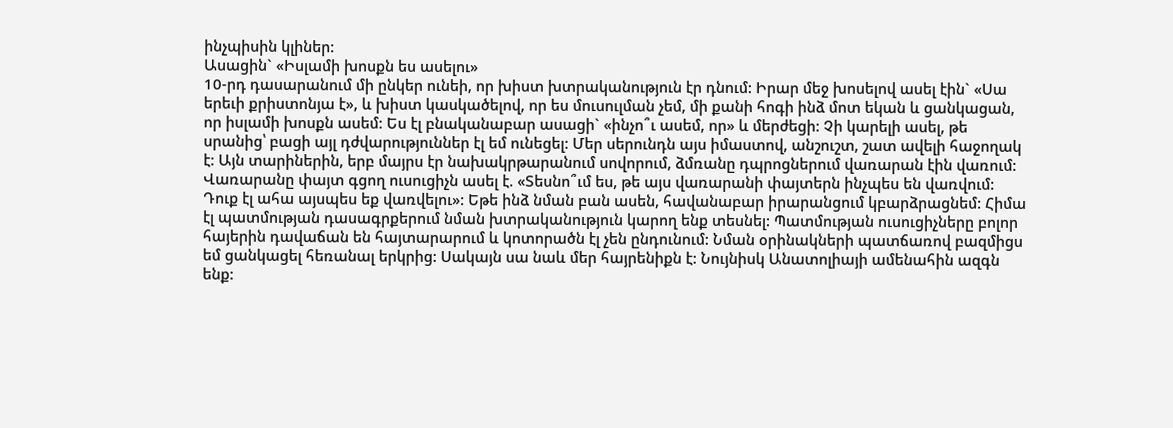ինչպիսին կլիներ:
Ասացին` «Իսլամի խոսքն ես ասելու»
10-րդ դասարանում մի ընկեր ունեի, որ խիստ խտրականություն էր դնում: Իրար մեջ խոսելով ասել էին` «Սա երեւի քրիստոնյա է», և խիստ կասկածելով, որ ես մուսուլման չեմ, մի քանի հոգի ինձ մոտ եկան և ցանկացան, որ իսլամի խոսքն ասեմ: Ես էլ բնականաբար ասացի` «ինչո՞ւ ասեմ, որ» և մերժեցի: Չի կարելի ասել, թե սրանից՝ բացի այլ դժվարություններ էլ եմ ունեցել: Մեր սերունդն այս իմաստով, անշուշտ, շատ ավելի հաջողակ է: Այն տարիներին, երբ մայրս էր նախակրթարանում սովորում, ձմռանը դպրոցներում վառարան էին վառում: Վառարանը փայտ գցող ուսուցիչն ասել է. «Տեսնո՞ւմ ես, թե այս վառարանի փայտերն ինչպես են վառվում: Դուք էլ ահա այսպես եք վառվելու»: Եթե ինձ նման բան ասեն, հավանաբար իրարանցում կբարձրացնեմ: Հիմա էլ պատմության դասագրքերում նման խտրականություն կարող ենք տեսնել: Պատմության ուսուցիչները բոլոր հայերին դավաճան են հայտարարում և կոտորածն էլ չեն ընդունում: Նման օրինակների պատճառով բազմիցս եմ ցանկացել հեռանալ երկրից: Սակայն սա նաև մեր հայրենիքն է: Նույնիսկ Անատոլիայի ամենահին ազգն ենք: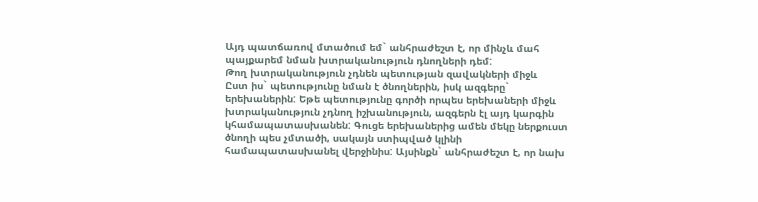Այդ պատճառով մտածում եմ` անհրաժեշտ է, որ մինչև մահ պայքարեմ նման խտրականություն դնողների դեմ:
Թող խտրականություն չդնեն պետության զավակների միջև
Ըստ իս` պետությունը նման է ծնողներին, իսկ ազգերը` երեխաներին: Եթե պետությունը գործի որպես երեխաների միջև խտրականություն չդնող իշխանություն, ազգերն էլ այդ կարգին կհամապատասխանեն: Գուցե երեխաներից ամեն մեկը ներքուստ ծնողի պես չմտածի, սակայն ստիպված կլինի համապատասխանել վերջինիս: Այսինքն` անհրաժեշտ է, որ նախ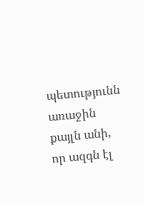պետությունն առաջին քայլն անի, որ ազգն էլ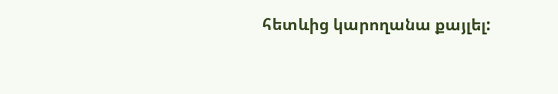հետևից կարողանա քայլել: